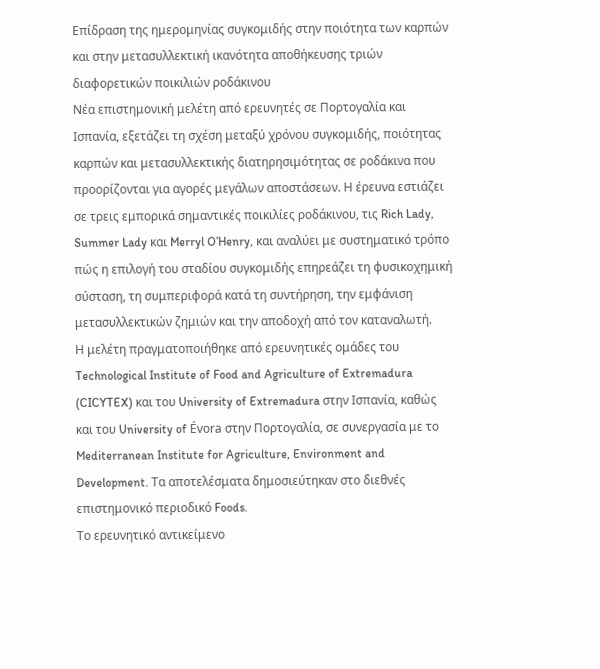Επίδραση της ημερομηνίας συγκομιδής στην ποιότητα των καρπών και στην μετασυλλεκτική ικανότητα αποθήκευσης τριών διαφορετικών ποικιλιών ροδάκινου
Νέα επιστημονική μελέτη από ερευνητές σε Πορτογαλία και Ισπανία, εξετάζει τη σχέση μεταξύ χρόνου συγκομιδής, ποιότητας καρπών και μετασυλλεκτικής διατηρησιμότητας σε ροδάκινα που προορίζονται για αγορές μεγάλων αποστάσεων. Η έρευνα εστιάζει σε τρεις εμπορικά σημαντικές ποικιλίες ροδάκινου, τις Rich Lady, Summer Lady και Merryl O’Henry, και αναλύει με συστηματικό τρόπο πώς η επιλογή του σταδίου συγκομιδής επηρεάζει τη φυσικοχημική σύσταση, τη συμπεριφορά κατά τη συντήρηση, την εμφάνιση μετασυλλεκτικών ζημιών και την αποδοχή από τον καταναλωτή.
Η μελέτη πραγματοποιήθηκε από ερευνητικές ομάδες του Technological Institute of Food and Agriculture of Extremadura (CICYTEX) και του University of Extremadura στην Ισπανία, καθώς και του University of Évora στην Πορτογαλία, σε συνεργασία με το Mediterranean Institute for Agriculture, Environment and Development. Τα αποτελέσματα δημοσιεύτηκαν στο διεθνές επιστημονικό περιοδικό Foods.
Το ερευνητικό αντικείμενο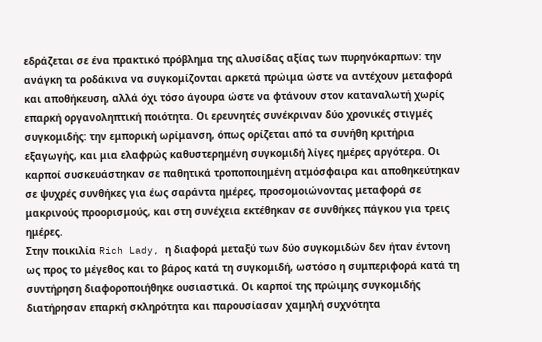εδράζεται σε ένα πρακτικό πρόβλημα της αλυσίδας αξίας των πυρηνόκαρπων: την ανάγκη τα ροδάκινα να συγκομίζονται αρκετά πρώιμα ώστε να αντέχουν μεταφορά και αποθήκευση, αλλά όχι τόσο άγουρα ώστε να φτάνουν στον καταναλωτή χωρίς επαρκή οργανοληπτική ποιότητα. Οι ερευνητές συνέκριναν δύο χρονικές στιγμές συγκομιδής: την εμπορική ωρίμανση, όπως ορίζεται από τα συνήθη κριτήρια εξαγωγής, και μια ελαφρώς καθυστερημένη συγκομιδή λίγες ημέρες αργότερα. Οι καρποί συσκευάστηκαν σε παθητικά τροποποιημένη ατμόσφαιρα και αποθηκεύτηκαν σε ψυχρές συνθήκες για έως σαράντα ημέρες, προσομοιώνοντας μεταφορά σε μακρινούς προορισμούς, και στη συνέχεια εκτέθηκαν σε συνθήκες πάγκου για τρεις ημέρες.
Στην ποικιλία Rich Lady, η διαφορά μεταξύ των δύο συγκομιδών δεν ήταν έντονη ως προς το μέγεθος και το βάρος κατά τη συγκομιδή, ωστόσο η συμπεριφορά κατά τη συντήρηση διαφοροποιήθηκε ουσιαστικά. Οι καρποί της πρώιμης συγκομιδής διατήρησαν επαρκή σκληρότητα και παρουσίασαν χαμηλή συχνότητα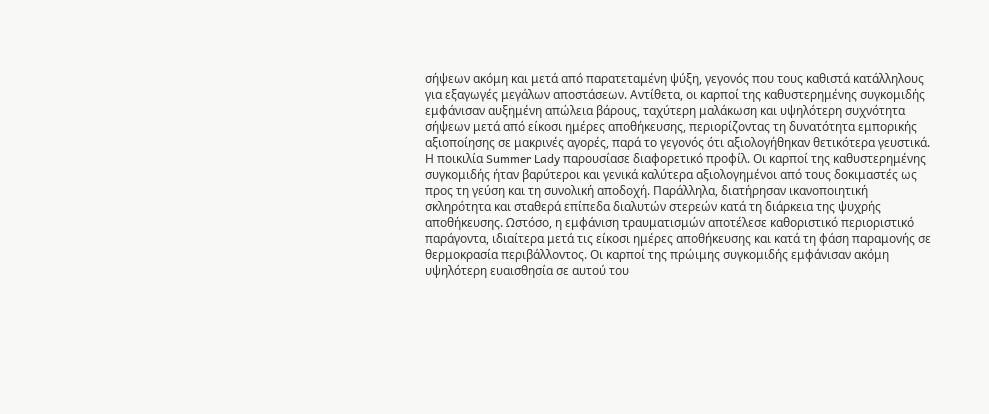σήψεων ακόμη και μετά από παρατεταμένη ψύξη, γεγονός που τους καθιστά κατάλληλους για εξαγωγές μεγάλων αποστάσεων. Αντίθετα, οι καρποί της καθυστερημένης συγκομιδής εμφάνισαν αυξημένη απώλεια βάρους, ταχύτερη μαλάκωση και υψηλότερη συχνότητα σήψεων μετά από είκοσι ημέρες αποθήκευσης, περιορίζοντας τη δυνατότητα εμπορικής αξιοποίησης σε μακρινές αγορές, παρά το γεγονός ότι αξιολογήθηκαν θετικότερα γευστικά.
Η ποικιλία Summer Lady παρουσίασε διαφορετικό προφίλ. Οι καρποί της καθυστερημένης συγκομιδής ήταν βαρύτεροι και γενικά καλύτερα αξιολογημένοι από τους δοκιμαστές ως προς τη γεύση και τη συνολική αποδοχή. Παράλληλα, διατήρησαν ικανοποιητική σκληρότητα και σταθερά επίπεδα διαλυτών στερεών κατά τη διάρκεια της ψυχρής αποθήκευσης. Ωστόσο, η εμφάνιση τραυματισμών αποτέλεσε καθοριστικό περιοριστικό παράγοντα, ιδιαίτερα μετά τις είκοσι ημέρες αποθήκευσης και κατά τη φάση παραμονής σε θερμοκρασία περιβάλλοντος. Οι καρποί της πρώιμης συγκομιδής εμφάνισαν ακόμη υψηλότερη ευαισθησία σε αυτού του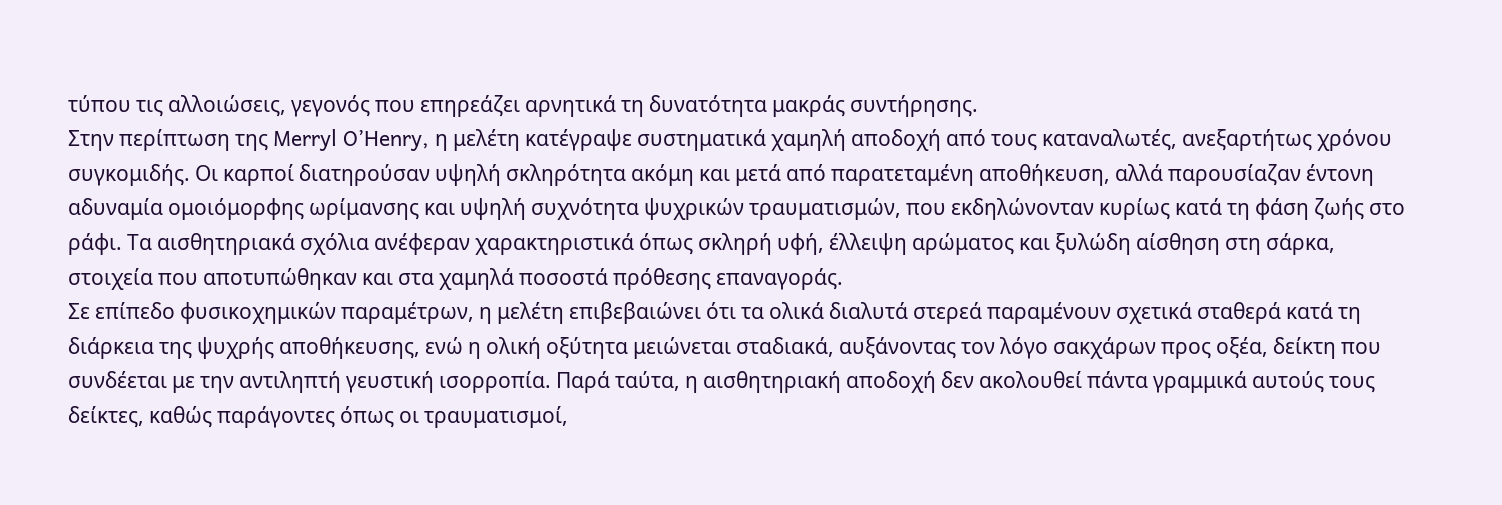τύπου τις αλλοιώσεις, γεγονός που επηρεάζει αρνητικά τη δυνατότητα μακράς συντήρησης.
Στην περίπτωση της Merryl O’Henry, η μελέτη κατέγραψε συστηματικά χαμηλή αποδοχή από τους καταναλωτές, ανεξαρτήτως χρόνου συγκομιδής. Οι καρποί διατηρούσαν υψηλή σκληρότητα ακόμη και μετά από παρατεταμένη αποθήκευση, αλλά παρουσίαζαν έντονη αδυναμία ομοιόμορφης ωρίμανσης και υψηλή συχνότητα ψυχρικών τραυματισμών, που εκδηλώνονταν κυρίως κατά τη φάση ζωής στο ράφι. Τα αισθητηριακά σχόλια ανέφεραν χαρακτηριστικά όπως σκληρή υφή, έλλειψη αρώματος και ξυλώδη αίσθηση στη σάρκα, στοιχεία που αποτυπώθηκαν και στα χαμηλά ποσοστά πρόθεσης επαναγοράς.
Σε επίπεδο φυσικοχημικών παραμέτρων, η μελέτη επιβεβαιώνει ότι τα ολικά διαλυτά στερεά παραμένουν σχετικά σταθερά κατά τη διάρκεια της ψυχρής αποθήκευσης, ενώ η ολική οξύτητα μειώνεται σταδιακά, αυξάνοντας τον λόγο σακχάρων προς οξέα, δείκτη που συνδέεται με την αντιληπτή γευστική ισορροπία. Παρά ταύτα, η αισθητηριακή αποδοχή δεν ακολουθεί πάντα γραμμικά αυτούς τους δείκτες, καθώς παράγοντες όπως οι τραυματισμοί,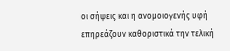οι σήψεις και η ανομοιογενής υφή επηρεάζουν καθοριστικά την τελική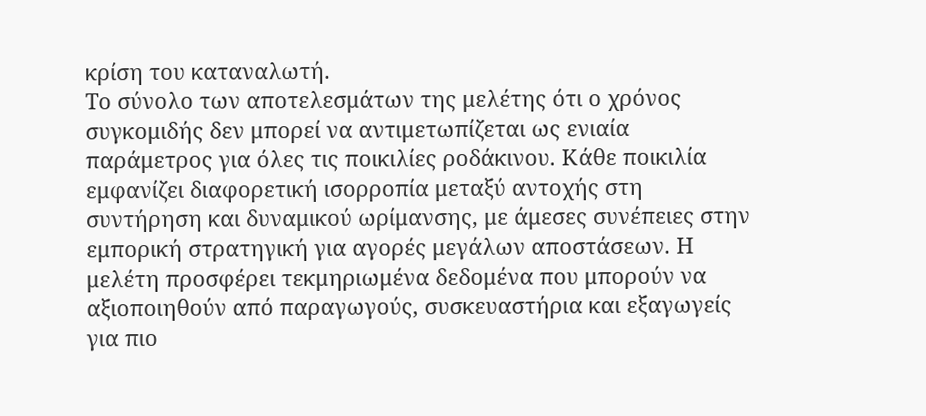κρίση του καταναλωτή.
Το σύνολο των αποτελεσμάτων της μελέτης ότι ο χρόνος συγκομιδής δεν μπορεί να αντιμετωπίζεται ως ενιαία παράμετρος για όλες τις ποικιλίες ροδάκινου. Κάθε ποικιλία εμφανίζει διαφορετική ισορροπία μεταξύ αντοχής στη συντήρηση και δυναμικού ωρίμανσης, με άμεσες συνέπειες στην εμπορική στρατηγική για αγορές μεγάλων αποστάσεων. Η μελέτη προσφέρει τεκμηριωμένα δεδομένα που μπορούν να αξιοποιηθούν από παραγωγούς, συσκευαστήρια και εξαγωγείς για πιο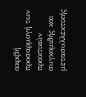ακριβή προσαρμογή των πρακτικών συγκομιδής και μετασυλλεκτικής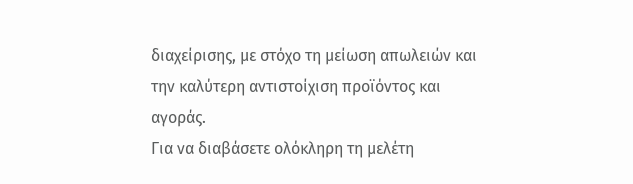διαχείρισης, με στόχο τη μείωση απωλειών και την καλύτερη αντιστοίχιση προϊόντος και αγοράς.
Για να διαβάσετε ολόκληρη τη μελέτη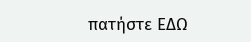πατήστε ΕΔΩ